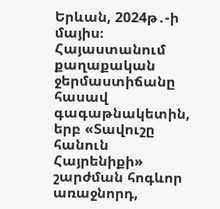Երևան, 2024թ․-ի մայիս։ Հայաստանում քաղաքական ջերմաստիճանը հասավ գագաթնակետին, երբ «Տավուշը հանուն Հայրենիքի» շարժման հոգևոր առաջնորդ,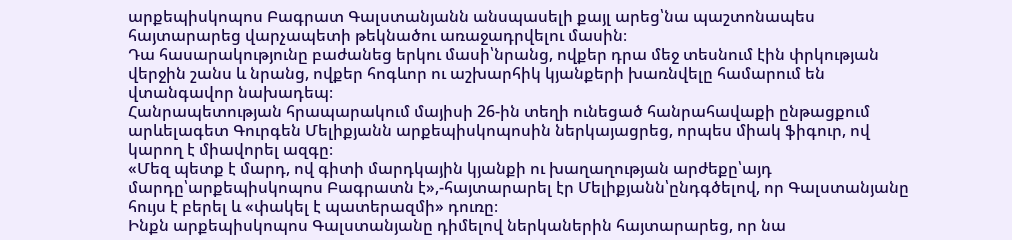արքեպիսկոպոս Բագրատ Գալստանյանն անսպասելի քայլ արեց՝նա պաշտոնապես հայտարարեց վարչապետի թեկնածու առաջադրվելու մասին։
Դա հասարակությունը բաժանեց երկու մասի՝նրանց, ովքեր դրա մեջ տեսնում էին փրկության վերջին շանս և նրանց, ովքեր հոգևոր ու աշխարհիկ կյանքերի խառնվելը համարում են վտանգավոր նախադեպ։
Հանրապետության հրապարակում մայիսի 26-ին տեղի ունեցած հանրահավաքի ընթացքում արևելագետ Գուրգեն Մելիքյանն արքեպիսկոպոսին ներկայացրեց, որպես միակ ֆիգուր, ով կարող է միավորել ազգը։
«Մեզ պետք է մարդ, ով գիտի մարդկային կյանքի ու խաղաղության արժեքը՝այդ մարդը՝արքեպիսկոպոս Բագրատն է»,-հայտարարել էր Մելիքյանն՝ընդգծելով, որ Գալստանյանը հույս է բերել և «փակել է պատերազմի» դուռը։
Ինքն արքեպիսկոպոս Գալստանյանը դիմելով ներկաներին հայտարարեց, որ նա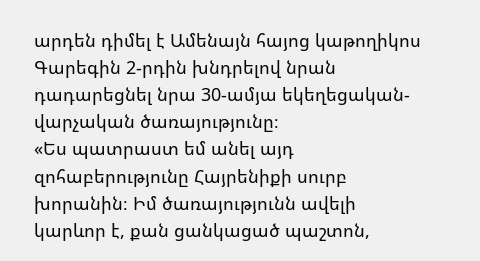արդեն դիմել է Ամենայն հայոց կաթողիկոս Գարեգին 2-րդին խնդրելով նրան դադարեցնել նրա 30-ամյա եկեղեցական-վարչական ծառայությունը։
«Ես պատրաստ եմ անել այդ զոհաբերությունը Հայրենիքի սուրբ խորանին։ Իմ ծառայությունն ավելի կարևոր է, քան ցանկացած պաշտոն,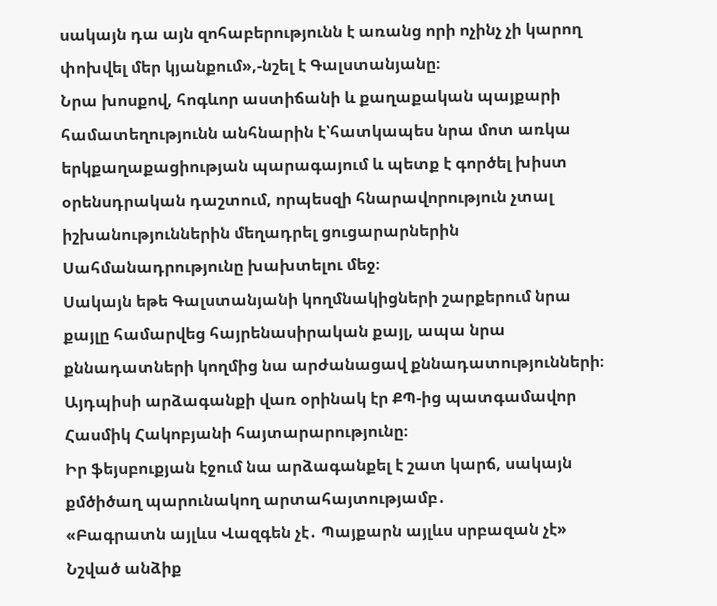սակայն դա այն զոհաբերությունն է առանց որի ոչինչ չի կարող փոխվել մեր կյանքում»,-նշել է Գալստանյանը։
Նրա խոսքով, հոգևոր աստիճանի և քաղաքական պայքարի համատեղությունն անհնարին է՝հատկապես նրա մոտ առկա երկքաղաքացիության պարագայում և պետք է գործել խիստ օրենսդրական դաշտում, որպեսզի հնարավորություն չտալ իշխանություններին մեղադրել ցուցարարներին Սահմանադրությունը խախտելու մեջ։
Սակայն եթե Գալստանյանի կողմնակիցների շարքերում նրա քայլը համարվեց հայրենասիրական քայլ, ապա նրա քննադատների կողմից նա արժանացավ քննադատությունների։
Այդպիսի արձագանքի վառ օրինակ էր ՔՊ-ից պատգամավոր Հասմիկ Հակոբյանի հայտարարությունը։
Իր ֆեյսբուքյան էջում նա արձագանքել է շատ կարճ, սակայն քմծիծաղ պարունակող արտահայտությամբ․
«Բագրատն այլևս Վազգեն չէ․ Պայքարն այլևս սրբազան չէ»
Նշված անձիք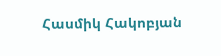Հասմիկ Հակոբյան